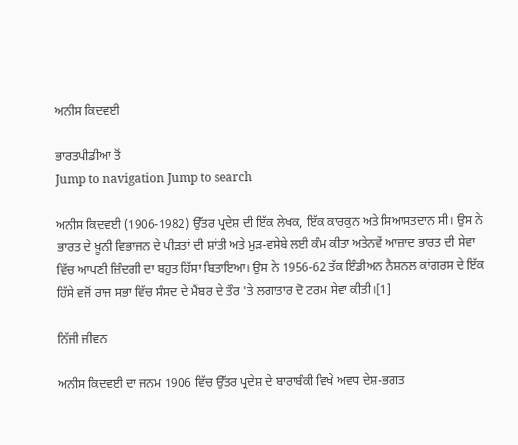ਅਨੀਸ ਕਿਦਵਈ

ਭਾਰਤਪੀਡੀਆ ਤੋਂ
Jump to navigation Jump to search

ਅਨੀਸ ਕਿਦਵਈ (1906-1982) ਉੱਤਰ ਪ੍ਰਦੇਸ਼ ਦੀ ਇੱਕ ਲੇਖਕ, ਇੱਕ ਕਾਰਕੁਨ ਅਤੇ ਸਿਆਸਤਦਾਨ ਸੀ। ਉਸ ਨੇ ਭਾਰਤ ਦੇ ਖ਼ੂਨੀ ਵਿਭਾਜਨ ਦੇ ਪੀੜਤਾਂ ਦੀ ਸ਼ਾਂਤੀ ਅਤੇ ਮੁੜ-ਵਸੇਬੇ ਲਈ ਕੰਮ ਕੀਤਾ ਅਤੇਨਵੇਂ ਆਜ਼ਾਦ ਭਾਰਤ ਦੀ ਸੇਵਾ ਵਿੱਚ ਆਪਣੀ ਜ਼ਿੰਦਗੀ ਦਾ ਬਹੁਤ ਹਿੱਸਾ ਬਿਤਾਇਆ। ਉਸ ਨੇ 1956-62 ਤੱਕ ਇੰਡੀਅਨ ਨੈਸ਼ਨਲ ਕਾਂਗਰਸ ਦੇ ਇੱਕ ਹਿੱਸੇ ਵਜੋਂ ਰਾਜ ਸਭਾ ਵਿੱਚ ਸੰਸਦ ਦੇ ਮੈਂਬਰ ਦੇ ਤੌਰ 'ਤੇ ਲਗਾਤਾਰ ਦੋ ਟਰਮ ਸੇਵਾ ਕੀਤੀ।[1]

ਨਿੱਜੀ ਜੀਵਨ

ਅਨੀਸ ਕਿਦਵਈ ਦਾ ਜਨਮ 1906 ਵਿੱਚ ਉੱਤਰ ਪ੍ਰਦੇਸ਼ ਦੇ ਬਾਰਾਬੰਕੀ ਵਿਖੇ ਅਵਧ ਦੇਸ਼-ਭਗਤ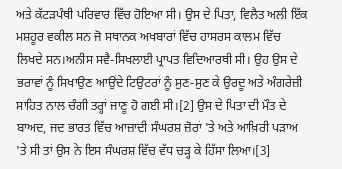ਅਤੇ ਕੱਟੜਪੰਥੀ ਪਰਿਵਾਰ ਵਿੱਚ ਹੋਇਆ ਸੀ। ਉਸ ਦੇ ਪਿਤਾ, ਵਿਲੈਤ ਅਲੀ ਇੱਕ ਮਸ਼ਹੂਰ ਵਕੀਲ ਸਨ ਜੋ ਸਥਾਨਕ ਅਖਬਾਰਾਂ ਵਿੱਚ ਹਾਸਰਸ ਕਾਲਮ ਵਿੱਚ ਲਿਖਦੇ ਸਨ।ਅਨੀਸ ਸਵੈ-ਸਿਖਲਾਈ ਪ੍ਰਾਪਤ ਵਿਦਿਆਰਥੀ ਸੀ। ਉਹ ਉਸ ਦੇ ਭਰਾਵਾਂ ਨੂੰ ਸਿਖਾਉਣ ਆਉਂਦੇ ਟਿਉਟਰਾਂ ਨੂੰ ਸੁਣ-ਸੁਣ ਕੇ ਉਰਦੂ ਅਤੇ ਅੰਗਰੇਜ਼ੀ ਸਾਹਿਤ ਨਾਲ ਚੰਗੀ ਤਰ੍ਹਾਂ ਜਾਣੂ ਹੋ ਗਈ ਸੀ।[2] ਉਸ ਦੇ ਪਿਤਾ ਦੀ ਮੌਤ ਦੇ ਬਾਅਦ, ਜਦ ਭਾਰਤ ਵਿੱਚ ਆਜ਼ਾਦੀ ਸੰਘਰਸ਼ ਜ਼ੋਰਾਂ 'ਤੇ ਅਤੇ ਆਖ਼ਿਰੀ ਪੜਾਅ 'ਤੇ ਸੀ ਤਾਂ ਉਸ ਨੇ ਇਸ ਸੰਘਰਸ਼ ਵਿੱਚ ਵੱਧ ਚੜ੍ਹ ਕੇ ਹਿੱਸਾ ਲਿਆ।[3]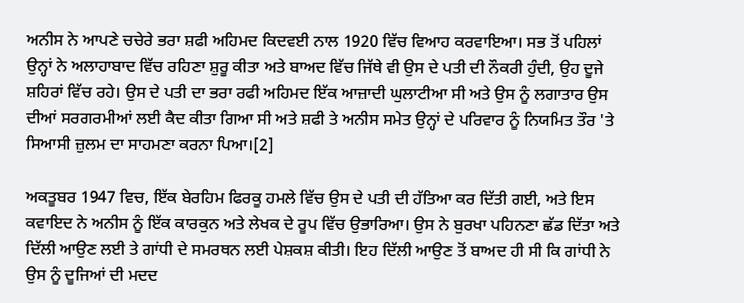ਅਨੀਸ ਨੇ ਆਪਣੇ ਚਚੇਰੇ ਭਰਾ ਸ਼ਫੀ ਅਹਿਮਦ ਕਿਦਵਈ ਨਾਲ 1920 ਵਿੱਚ ਵਿਆਹ ਕਰਵਾਇਆ। ਸਭ ਤੋਂ ਪਹਿਲਾਂ ਉਨ੍ਹਾਂ ਨੇ ਅਲਾਹਾਬਾਦ ਵਿੱਚ ਰਹਿਣਾ ਸ਼ੁਰੂ ਕੀਤਾ ਅਤੇ ਬਾਅਦ ਵਿੱਚ ਜਿੱਥੇ ਵੀ ਉਸ ਦੇ ਪਤੀ ਦੀ ਨੌਕਰੀ ਹੁੰਦੀ, ਉਹ ਦੂਜੇ ਸ਼ਹਿਰਾਂ ਵਿੱਚ ਰਹੇ। ਉਸ ਦੇ ਪਤੀ ਦਾ ਭਰਾ ਰਫੀ ਅਹਿਮਦ ਇੱਕ ਆਜ਼ਾਦੀ ਘੁਲਾਟੀਆ ਸੀ ਅਤੇ ਉਸ ਨੂੰ ਲਗਾਤਾਰ ਉਸ ਦੀਆਂ ਸਰਗਰਮੀਆਂ ਲਈ ਕੈਦ ਕੀਤਾ ਗਿਆ ਸੀ ਅਤੇ ਸ਼ਫੀ ਤੇ ਅਨੀਸ ਸਮੇਤ ਉਨ੍ਹਾਂ ਦੇ ਪਰਿਵਾਰ ਨੂੰ ਨਿਯਮਿਤ ਤੌਰ 'ਤੇ ਸਿਆਸੀ ਜ਼ੁਲਮ ਦਾ ਸਾਹਮਣਾ ਕਰਨਾ ਪਿਆ।[2]

ਅਕਤੂਬਰ 1947 ਵਿਚ, ਇੱਕ ਬੇਰਹਿਮ ਫਿਰਕੂ ਹਮਲੇ ਵਿੱਚ ਉਸ ਦੇ ਪਤੀ ਦੀ ਹੱਤਿਆ ਕਰ ਦਿੱਤੀ ਗਈ, ਅਤੇ ਇਸ ਕਵਾਇਦ ਨੇ ਅਨੀਸ ਨੂੰ ਇੱਕ ਕਾਰਕੁਨ ਅਤੇ ਲੇਖਕ ਦੇ ਰੂਪ ਵਿੱਚ ਉਭਾਰਿਆ। ਉਸ ਨੇ ਬੁਰਖਾ ਪਹਿਨਣਾ ਛੱਡ ਦਿੱਤਾ ਅਤੇ ਦਿੱਲੀ ਆਉਣ ਲਈ ਤੇ ਗਾਂਧੀ ਦੇ ਸਮਰਥਨ ਲਈ ਪੇਸ਼ਕਸ਼ ਕੀਤੀ। ਇਹ ਦਿੱਲੀ ਆਉਣ ਤੋਂ ਬਾਅਦ ਹੀ ਸੀ ਕਿ ਗਾਂਧੀ ਨੇ ਉਸ ਨੂੰ ਦੂਜਿਆਂ ਦੀ ਮਦਦ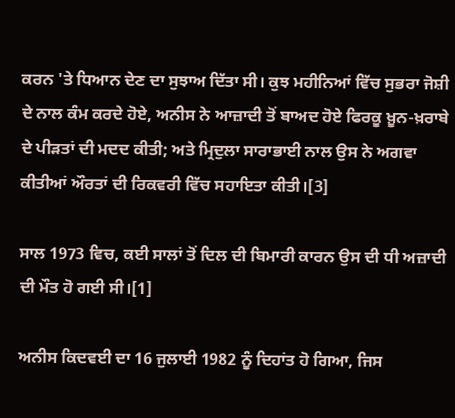ਕਰਨ 'ਤੇ ਧਿਆਨ ਦੇਣ ਦਾ ਸੁਝਾਅ ਦਿੱਤਾ ਸੀ। ਕੁਝ ਮਹੀਨਿਆਂ ਵਿੱਚ ਸੁਭਰਾ ਜੋਸ਼ੀ ਦੇ ਨਾਲ ਕੰਮ ਕਰਦੇ ਹੋਏ, ਅਨੀਸ ਨੇ ਆਜ਼ਾਦੀ ਤੋਂ ਬਾਅਦ ਹੋਏ ਫਿਰਕੂ ਖ਼ੂਨ-ਖ਼ਰਾਬੇ ਦੇ ਪੀੜਤਾਂ ਦੀ ਮਦਦ ਕੀਤੀ; ਅਤੇ ਮ੍ਰਿਦੁਲਾ ਸਾਰਾਭਾਈ ਨਾਲ ਉਸ ਨੇ ਅਗਵਾ ਕੀਤੀਆਂ ਔਰਤਾਂ ਦੀ ਰਿਕਵਰੀ ਵਿੱਚ ਸਹਾਇਤਾ ਕੀਤੀ।[3]

ਸਾਲ 1973 ਵਿਚ, ਕਈ ਸਾਲਾਂ ਤੋਂ ਦਿਲ ਦੀ ਬਿਮਾਰੀ ਕਾਰਨ ਉਸ ਦੀ ਧੀ ਅਜ਼ਾਦੀ ਦੀ ਮੌਤ ਹੋ ਗਈ ਸੀ।[1]

ਅਨੀਸ ਕਿਦਵਈ ਦਾ 16 ਜੁਲਾਈ 1982 ਨੂੰ ਦਿਹਾਂਤ ਹੋ ਗਿਆ, ਜਿਸ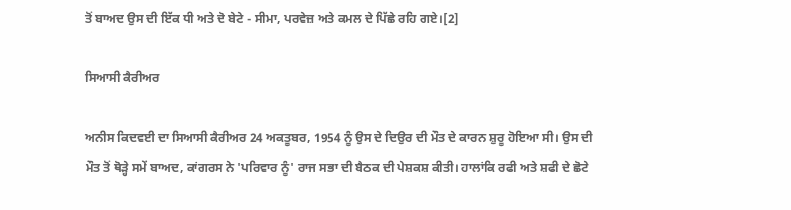ਤੋਂ ਬਾਅਦ ਉਸ ਦੀ ਇੱਕ ਧੀ ਅਤੇ ਦੋ ਬੇਟੇ - ਸੀਮਾ, ਪਰਵੇਜ਼ ਅਤੇ ਕਮਲ ਦੇ ਪਿੱਛੇ ਰਹਿ ਗਏ।[2]

ਸਿਆਸੀ ਕੈਰੀਅਰ

ਅਨੀਸ ਕਿਦਵਈ ਦਾ ਸਿਆਸੀ ਕੈਰੀਅਰ 24 ਅਕਤੂਬਰ, 1954 ਨੂੰ ਉਸ ਦੇ ਦਿਉਰ ਦੀ ਮੌਤ ਦੇ ਕਾਰਨ ਸ਼ੁਰੂ ਹੋਇਆ ਸੀ। ਉਸ ਦੀ ਮੌਤ ਤੋਂ ਥੋੜ੍ਹੇ ਸਮੇਂ ਬਾਅਦ, ਕਾਂਗਰਸ ਨੇ 'ਪਰਿਵਾਰ ਨੂੰ' ਰਾਜ ਸਭਾ ਦੀ ਬੈਠਕ ਦੀ ਪੇਸ਼ਕਸ਼ ਕੀਤੀ। ਹਾਲਾਂਕਿ ਰਫੀ ਅਤੇ ਸ਼ਫੀ ਦੇ ਛੋਟੇ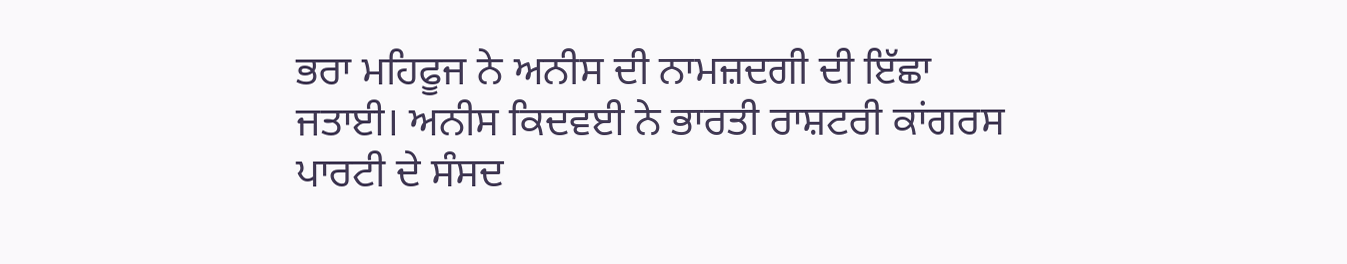ਭਰਾ ਮਹਿਫੂਜ ਨੇ ਅਨੀਸ ਦੀ ਨਾਮਜ਼ਦਗੀ ਦੀ ਇੱਛਾ ਜਤਾਈ। ਅਨੀਸ ਕਿਦਵਈ ਨੇ ਭਾਰਤੀ ਰਾਸ਼ਟਰੀ ਕਾਂਗਰਸ ਪਾਰਟੀ ਦੇ ਸੰਸਦ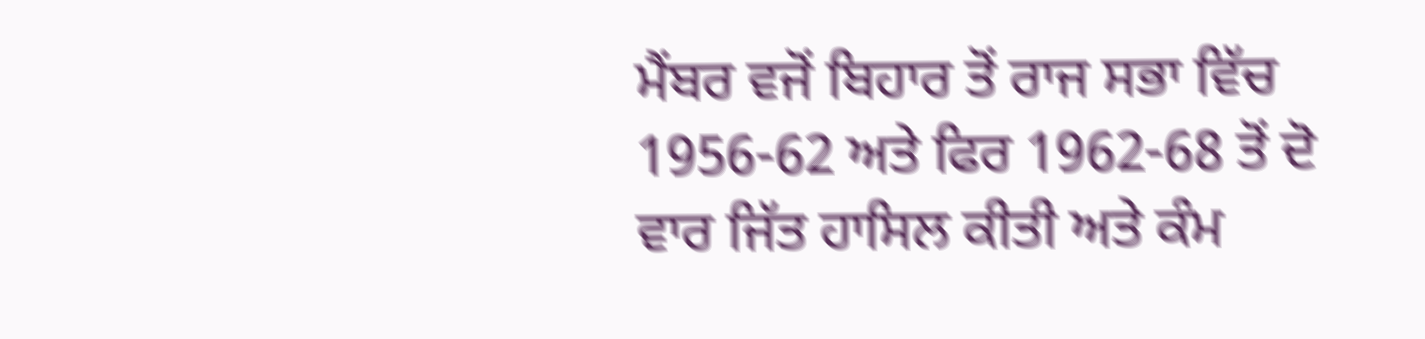ਮੈਂਬਰ ਵਜੋਂ ਬਿਹਾਰ ਤੋਂ ਰਾਜ ਸਭਾ ਵਿੱਚ 1956-62 ਅਤੇ ਫਿਰ 1962-68 ਤੋਂ ਦੋ ਵਾਰ ਜਿੱਤ ਹਾਸਿਲ ਕੀਤੀ ਅਤੇ ਕੰਮ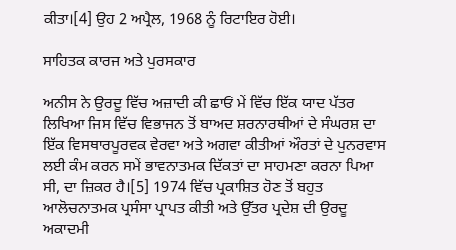ਕੀਤਾ।[4] ਉਹ 2 ਅਪ੍ਰੈਲ, 1968 ਨੂੰ ਰਿਟਾਇਰ ਹੋਈ।

ਸਾਹਿਤਕ ਕਾਰਜ ਅਤੇ ਪੁਰਸਕਾਰ

ਅਨੀਸ ਨੇ ਉਰਦੂ ਵਿੱਚ ਅਜ਼ਾਦੀ ਕੀ ਛਾਓਂ ਮੇਂ ਵਿੱਚ ਇੱਕ ਯਾਦ ਪੱਤਰ ਲਿਖਿਆ ਜਿਸ ਵਿੱਚ ਵਿਭਾਜਨ ਤੋਂ ਬਾਅਦ ਸ਼ਰਨਾਰਥੀਆਂ ਦੇ ਸੰਘਰਸ਼ ਦਾ ਇੱਕ ਵਿਸਥਾਰਪੂਰਵਕ ਵੇਰਵਾ ਅਤੇ ਅਗਵਾ ਕੀਤੀਆਂ ਔਰਤਾਂ ਦੇ ਪੁਨਰਵਾਸ ਲਈ ਕੰਮ ਕਰਨ ਸਮੇਂ ਭਾਵਨਾਤਮਕ ਦਿੱਕਤਾਂ ਦਾ ਸਾਹਮਣਾ ਕਰਨਾ ਪਿਆ ਸੀ, ਦਾ ਜ਼ਿਕਰ ਹੈ।[5] 1974 ਵਿੱਚ ਪ੍ਰਕਾਸ਼ਿਤ ਹੋਣ ਤੋਂ ਬਹੁਤ ਆਲੋਚਨਾਤਮਕ ਪ੍ਰਸੰਸਾ ਪ੍ਰਾਪਤ ਕੀਤੀ ਅਤੇ ਉੱਤਰ ਪ੍ਰਦੇਸ਼ ਦੀ ਉਰਦੂ ਅਕਾਦਮੀ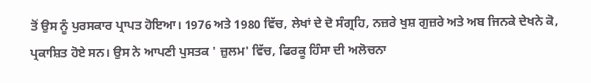ਤੋਂ ਉਸ ਨੂੰ ਪੁਰਸਕਾਰ ਪ੍ਰਾਪਤ ਹੋਇਆ। 1976 ਅਤੇ 1980 ਵਿੱਚ, ਲੇਖਾਂ ਦੇ ਦੋ ਸੰਗ੍ਰਹਿ, ਨਜ਼ਰੇ ਖੁਸ਼ ਗੁਜ਼ਰੇ ਅਤੇ ਅਬ ਜਿਨਕੇ ਦੇਖਨੇ ਕੋ, ਪ੍ਰਕਾਸ਼ਿਤ ਹੋਏ ਸਨ। ਉਸ ਨੇ ਆਪਣੀ ਪੁਸਤਕ ' ਜ਼ੁਲਮ' ਵਿੱਚ, ਫਿਰਕੂ ਹਿੰਸਾ ਦੀ ਅਲੋਚਨਾ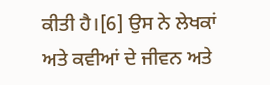ਕੀਤੀ ਹੈ।[6] ਉਸ ਨੇ ਲੇਖਕਾਂ ਅਤੇ ਕਵੀਆਂ ਦੇ ਜੀਵਨ ਅਤੇ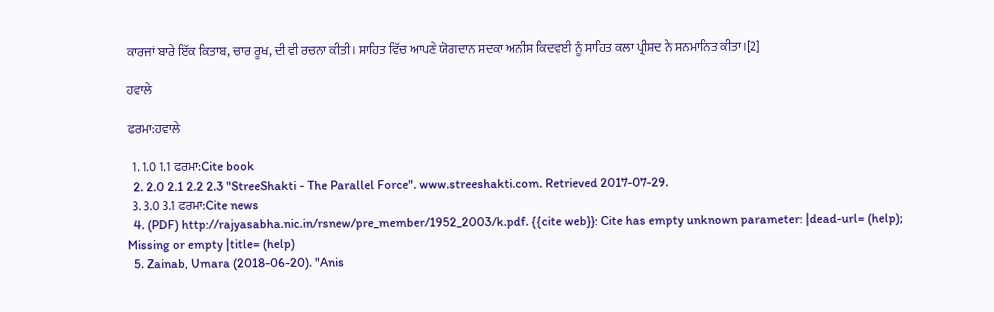ਕਾਰਜਾਂ ਬਾਰੇ ਇੱਕ ਕਿਤਾਬ, ਚਾਰ ਰੂਖ, ਦੀ ਵੀ ਰਚਨਾ ਕੀਤੀ। ਸਾਹਿਤ ਵਿੱਚ ਆਪਣੇ ਯੋਗਦਾਨ ਸਦਕਾ ਅਨੀਸ ਕਿਦਵਈ ਨੂੰ ਸਾਹਿਤ ਕਲਾ ਪ੍ਰੀਸ਼ਦ ਨੇ ਸਨਮਾਨਿਤ ਕੀਤਾ।[2]

ਹਵਾਲੇ

ਫਰਮਾ:ਹਵਾਲੇ

  1. 1.0 1.1 ਫਰਮਾ:Cite book
  2. 2.0 2.1 2.2 2.3 "StreeShakti - The Parallel Force". www.streeshakti.com. Retrieved 2017-07-29.
  3. 3.0 3.1 ਫਰਮਾ:Cite news
  4. (PDF) http://rajyasabha.nic.in/rsnew/pre_member/1952_2003/k.pdf. {{cite web}}: Cite has empty unknown parameter: |dead-url= (help); Missing or empty |title= (help)
  5. Zainab, Umara (2018-06-20). "Anis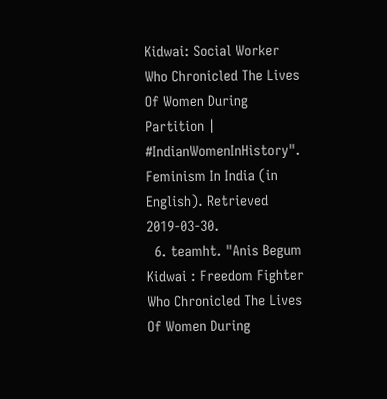Kidwai: Social Worker Who Chronicled The Lives Of Women During Partition | #IndianWomenInHistory". Feminism In India (in English). Retrieved 2019-03-30.
  6. teamht. "Anis Begum Kidwai : Freedom Fighter Who Chronicled The Lives Of Women During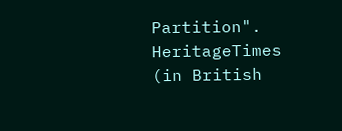Partition". HeritageTimes (in British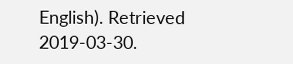English). Retrieved 2019-03-30.